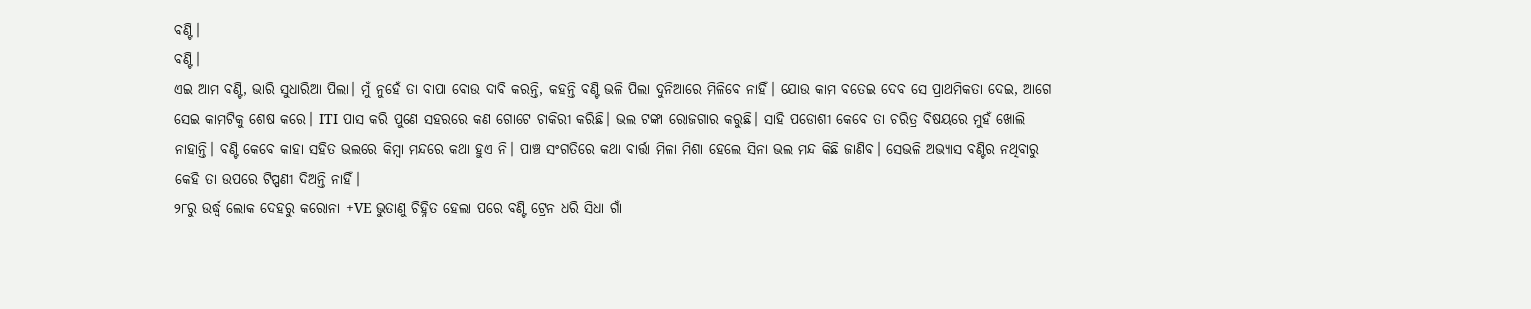ବଣ୍ଟି।
ବଣ୍ଟି।
ଏଇ ଆମ ବଣ୍ଟି, ଭାରି ସୁଧାରିଆ ପିଲା। ମୁଁ ନୁହେଁ ତା ବାପା ବୋଉ ଦାବି କରନ୍ତି, କହନ୍ତି ବଣ୍ଟି ଭଳି ପିଲା ଦୁନିଆରେ ମିଳିବେ ନାହିଁ। ଯୋଉ କାମ ବତେଇ ଦେବ ସେ ପ୍ରାଥମିକତା ଦେଇ, ଆଗେ ସେଇ କାମଟିକୁ ଶେଷ କରେ। ITI ପାସ କରି ପୁଣେ ସହରରେ କଣ ଗୋଟେ ଚାକିରୀ କରିଛି। ଭଲ ଟଙ୍କା ରୋଜଗାର କରୁଛି। ସାହି ପଡୋଶୀ କେବେ ତା ଚରିତ୍ର ବିଷୟରେ ମୁହଁ ଖୋଲି ନାହାନ୍ତି। ବଣ୍ଟି କେବେ କାହା ସହିତ ଭଲରେ କିମ୍ବା ମନ୍ଦରେ କଥା ହୁଏ ନି। ପାଞ୍ଚ ସଂଗତିରେ କଥା ବାର୍ତ୍ତା ମିଳା ମିଶା ହେଲେ ସିନା ଭଲ ମନ୍ଦ କିଛି ଜାଣିବ। ସେଭଳି ଅଭ୍ୟାସ ବଣ୍ଟିର ନଥିବାରୁ କେହି ତା ଉପରେ ଟିପ୍ପଣୀ ଦିଅନ୍ତି ନାହିଁ।
୨୮ରୁ ଉର୍ଦ୍ଧ୍ବ ଲୋକ ଦେହରୁ କରୋନା +VE ଭୁତାଣୁ ଚିହ୍ନିତ ହେଲା ପରେ ବଣ୍ଟି ଟ୍ରେନ ଧରି ସିଧା ଗାଁ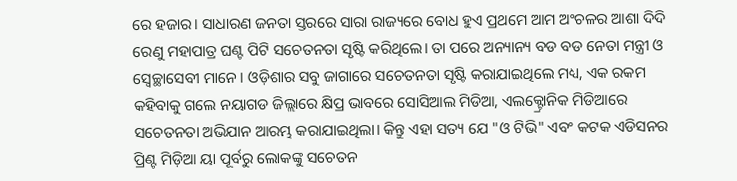ରେ ହଜାର। ସାଧାରଣ ଜନତା ସ୍ତରରେ ସାରା ରାଜ୍ୟରେ ବୋଧ ହୁଏ ପ୍ରଥମେ ଆମ ଅଂଚଳର ଆଶା ଦିଦି ରେଣୁ ମହାପାତ୍ର ଘଣ୍ଟ ପିଟି ସଚେତନତା ସୃଷ୍ଟି କରିଥିଲେ। ତା ପରେ ଅନ୍ୟାନ୍ୟ ବଡ ବଡ ନେତା ମନ୍ତ୍ରୀ ଓ ସ୍ୱେଚ୍ଛାସେବୀ ମାନେ। ଓଡ଼ିଶାର ସବୁ ଜାଗାରେ ସଚେତନତା ସୃଷ୍ଟି କରାଯାଇଥିଲେ ମଧ୍ୟ, ଏକ ରକମ କହିବାକୁ ଗଲେ ନୟାଗଡ ଜିଲ୍ଲାରେ କ୍ଷିପ୍ର ଭାବରେ ସୋସିଆଲ ମିଡିଆ, ଏଲକ୍ଟ୍ରୋନିକ ମିଡିଆରେ ସଚେତନତା ଅଭିଯାନ ଆରମ୍ଭ କରାଯାଇଥିଲା। କିନ୍ତୁ ଏହା ସତ୍ୟ ଯେ "ଓ ଟିଭି" ଏବଂ କଟକ ଏଡିସନର ପ୍ରିଣ୍ଟ ମିଡ଼ିଆ ୟା ପୂର୍ବରୁ ଲୋକଙ୍କୁ ସଚେତନ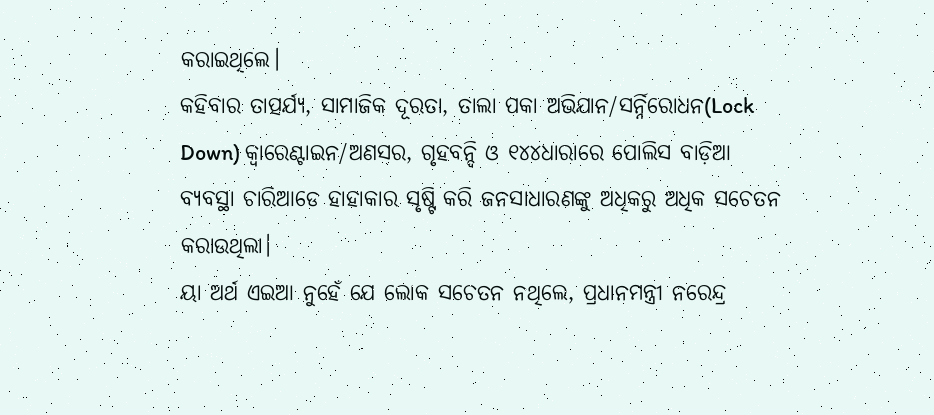କରାଇଥିଲେ।
କହିବାର ତାତ୍ପର୍ଯ୍ୟ, ସାମାଜିକ ଦୂରତା, ତାଲା ପକା ଅଭିଯାନ/ସର୍ନ୍ନିରୋଧନ(Lock Down) କ୍ଵାରେଣ୍ଟାଇନ/ଅଣସର, ଗୃହବନ୍ଦି ଓ ୧୪୪ଧାରାରେ ପୋଲିସ ବାଡ଼ିଆ ବ୍ୟବସ୍ଥା ଚାରିଆଡେ ହାହାକାର ସୃଷ୍ଟି କରି ଜନସାଧାରଣଙ୍କୁ ଅଧିକରୁ ଅଧିକ ସଚେତନ କରାଉଥିଲା।
ୟା ଅର୍ଥ ଏଇଆ ନୁହେଁ ଯେ ଲୋକ ସଚେତନ ନଥିଲେ, ପ୍ରଧାନମନ୍ତ୍ରୀ ନରେନ୍ଦ୍ର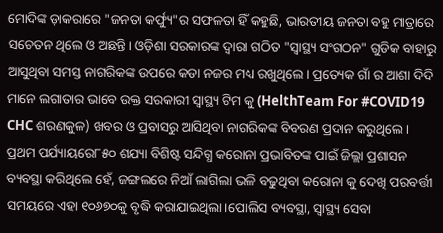ମୋଦିଙ୍କ ଡ଼ାକରାରେ "ଜନତା କର୍ଫ୍ୟୁ"ର ସଫଳତା ହିଁ କହୁଛି, ଭାରତୀୟ ଜନତା ବହୁ ମାତ୍ରାରେ ସଚେତନ ଥିଲେ ଓ ଅଛନ୍ତି। ଓଡ଼ିଶା ସରକାରଙ୍କ ଦ୍ୱାରା ଗଠିତ "ସ୍ୱାସ୍ଥ୍ୟ ସଂଗଠନ" ଗୁଡିକ ବାହାରୁ ଆସୁଥିବା ସମସ୍ତ ନାଗରିକଙ୍କ ଉପରେ କଡା ନଜର ମଧ୍ୟ ରଖୁଥିଲେ। ପ୍ରତ୍ୟେକ ଗାଁ ର ଆଶା ଦିଦି ମାନେ ଲଗାତାର ଭାବେ ଉକ୍ତ ସରକାରୀ ସ୍ୱାସ୍ଥ୍ୟ ଟିମ କୁ (HelthTeam For #COVID19 CHC ଶରଣକୁଳ) ଖବର ଓ ପ୍ରବାସରୁ ଆସିଥିବା ନାଗରିକଙ୍କ ବିବରଣ ପ୍ରଦାନ କରୁଥିଲେ। ପ୍ରଥମ ପର୍ଯ୍ୟାୟରେ୮୫୦ ଶଯ୍ୟା ବିଶିଷ୍ଟ ସନ୍ଦିଗ୍ଧ କରୋନା ପ୍ରଭାବିତଙ୍କ ପାଇଁ ଜିଲ୍ଲା ପ୍ରଶାସନ ବ୍ୟବସ୍ଥା କରିଥିଲେ ହେଁ, ଜଙ୍ଗଲରେ ନିଆଁ ଲାଗିଲା ଭଳି ବଢୁଥିବା କରୋନା କୁ ଦେଖି ପରବର୍ତ୍ତୀ ସମୟରେ ଏହା ୧୦୬୭୦କୁ ବୃଦ୍ଧି କରାଯାଇଥିଲା।ପୋଲିସ ବ୍ୟବସ୍ଥା, ସ୍ୱାସ୍ଥ୍ୟ ସେବା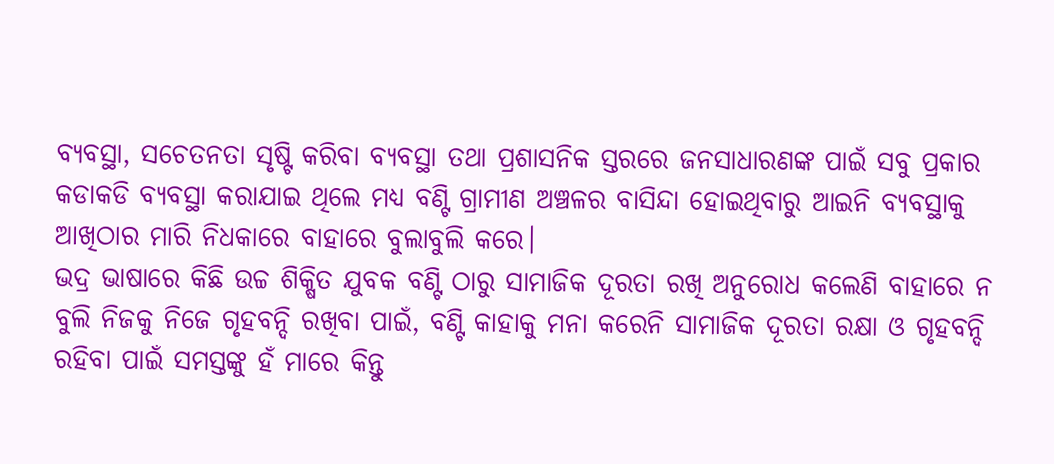ବ୍ୟବସ୍ଥା, ସଚେତନତା ସୃଷ୍ଟି କରିବା ବ୍ୟବସ୍ଥା ତଥା ପ୍ରଶାସନିକ ସ୍ତରରେ ଜନସାଧାରଣଙ୍କ ପାଇଁ ସବୁ ପ୍ରକାର କଡାକଡି ବ୍ୟବସ୍ଥା କରାଯାଇ ଥିଲେ ମଧ୍ୟ ବଣ୍ଟି ଗ୍ରାମୀଣ ଅଞ୍ଚଳର ବାସିନ୍ଦା ହୋଇଥିବାରୁ ଆଇନି ବ୍ୟବସ୍ଥାକୁ ଆଖିଠାର ମାରି ନିଧକାରେ ବାହାରେ ବୁଲାବୁଲି କରେ।
ଭଦ୍ର ଭାଷାରେ କିଛି ଉଚ୍ଚ ଶିକ୍ଷିତ ଯୁବକ ବଣ୍ଟି ଠାରୁ ସାମାଜିକ ଦୂରତା ରଖି ଅନୁରୋଧ କଲେଣି ବାହାରେ ନ ବୁଲି ନିଜକୁ ନିଜେ ଗୃହବନ୍ଦି ରଖିବା ପାଇଁ, ବଣ୍ଟି କାହାକୁ ମନା କରେନି ସାମାଜିକ ଦୂରତା ରକ୍ଷା ଓ ଗୃହବନ୍ଦି ରହିବା ପାଇଁ ସମସ୍ତଙ୍କୁ ହଁ ମାରେ କିନ୍ତୁ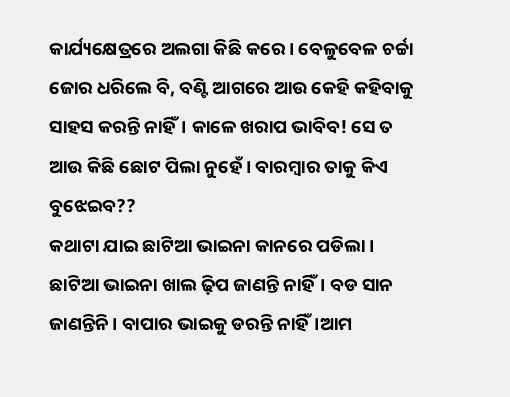କାର୍ଯ୍ୟକ୍ଷେତ୍ରରେ ଅଲଗା କିଛି କରେ। ବେଳୁବେଳ ଚର୍ଚ୍ଚା ଜୋର ଧରିଲେ ବି, ବଣ୍ଟି ଆଗରେ ଆଉ କେହି କହିବାକୁ ସାହସ କରନ୍ତି ନାହିଁ। କାଳେ ଖରାପ ଭାବିବ! ସେ ତ ଆଉ କିଛି ଛୋଟ ପିଲା ନୁହେଁ। ବାରମ୍ବାର ତାକୁ କିଏ ବୁଝେଇବ??
କଥାଟା ଯାଇ ଛାଟିଆ ଭାଇନା କାନରେ ପଡିଲା। ଛାଟିଆ ଭାଇନା ଖାଲ ଢ଼ିପ ଜାଣନ୍ତି ନାହିଁ। ବଡ ସାନ ଜାଣନ୍ତିନି। ବାପାର ଭାଇକୁ ଡରନ୍ତି ନାହିଁ।ଆମ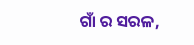ଗାଁ ର ସରଳ,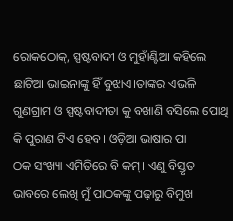ରୋକଠୋକ୍, ସ୍ପଷ୍ଟବାଦୀ ଓ ମୁହାଁଣ୍ଟିଆ କହିଲେ ଛାଟିଆ ଭାଇନାଙ୍କୁ ହିଁ ବୁଝାଏ।ତାଙ୍କର ଏଭଳି ଗୁଣଗ୍ରାମ ଓ ସ୍ପଷ୍ଟବାଦୀତା କୁ ବଖାଣି ବସିଲେ ପୋଥି କି ପୁରାଣ ଟିଏ ହେବ। ଓଡ଼ିଆ ଭାଷାର ପା
ଠକ ସଂଖ୍ୟା ଏମିତିରେ ବି କମ୍। ଏଣୁ ବିସ୍ତୃତ ଭାବରେ ଲେଖି ମୁଁ ପାଠକଙ୍କୁ ପଢ଼ାରୁ ବିମୁଖ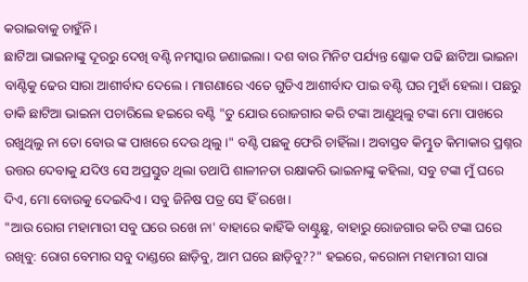କରାଇବାକୁ ଚାହୁଁନି।
ଛାଟିଆ ଭାଇନାଙ୍କୁ ଦୂରରୁ ଦେଖି ବଣ୍ଟି ନମସ୍କାର ଜଣାଇଲା। ଦଶ ବାର ମିନିଟ ପର୍ଯ୍ୟନ୍ତ ଶ୍ଳୋକ ପଢି ଛାଟିଆ ଭାଇନା ବାଣ୍ଟିକୁ ଢେର ସାରା ଆଶୀର୍ବାଦ ଦେଲେ। ମାଗଣାରେ ଏତେ ଗୁଡିଏ ଆଶୀର୍ବାଦ ପାଇ ବଣ୍ଟି ଘର ମୁହାଁ ହେଲା। ପଛରୁ ଡାକି ଛାଟିଆ ଭାଇନା ପଚାରିଲେ ହଇରେ ବଣ୍ଟି "ତୁ ଯୋଉ ରୋଜଗାର କରି ଟଙ୍କା ଆଣୁଥିଲୁ ଟଙ୍କା ମୋ ପାଖରେ ରଖୁଥିଲୁ ନା ତୋ ବୋଉ ଙ୍କ ପାଖରେ ଦେଉ ଥିଲୁ।" ବଣ୍ଟି ପଛକୁ ଫେରି ଚାହିଁଲା। ଅବାସ୍ତବ କିମ୍ଭୁତ କିମାକାର ପ୍ରଶ୍ନର ଉତ୍ତର ଦେବାକୁ ଯଦିଓ ସେ ଅପ୍ରସ୍ତୁତ ଥିଲା ତଥାପି ଶାଳୀନତା ରକ୍ଷାକରି ଭାଇନାଙ୍କୁ କହିଲା, ସବୁ ଟଙ୍କା ମୁଁ ଘରେ ଦିଏ, ମୋ ବୋଉକୁ ଦେଇଦିଏ। ସବୁ ଜିନିଷ ପତ୍ର ସେ ହିଁ ରଖେ।
"ଆଉ ରୋଗ ମହାମାରୀ ସବୁ ଘରେ ରଖେ ନା' ବାହାରେ କାହିଁକି ବାଣ୍ଟୁଛୁ, ବାହାରୁ ରୋଜଗାର କରି ଟଙ୍କା ଘରେ ରଖିବୁ: ରୋଗ ବେମାର ସବୁ ଦାଣ୍ଡରେ ଛାଡ଼ିବୁ, ଆମ ଘରେ ଛାଡ଼ିବୁ??" ହଇରେ, କରୋନା ମହାମାରୀ ସାରା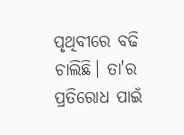ପୃଥିବୀରେ ବଢି ଚାଲିଛି। ତା'ର ପ୍ରତିରୋଧ ପାଇଁ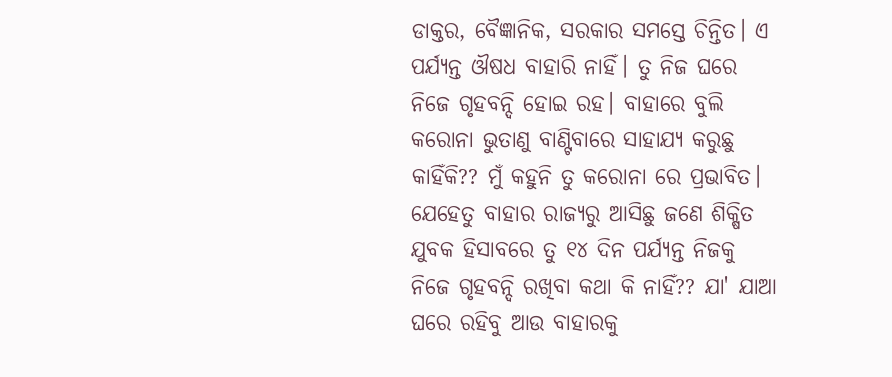ଡାକ୍ତର, ବୈଜ୍ଞାନିକ, ସରକାର ସମସ୍ତେ ଚିନ୍ତିତ। ଏ ପର୍ଯ୍ୟନ୍ତ ଔଷଧ ବାହାରି ନାହିଁ। ତୁ ନିଜ ଘରେ ନିଜେ ଗୃହବନ୍ଦି ହୋଇ ରହ। ବାହାରେ ବୁଲି କରୋନା ଭୁତାଣୁ ବାଣ୍ଟିବାରେ ସାହାଯ୍ୟ କରୁଛୁ କାହିଁକି?? ମୁଁ କହୁନି ତୁ କରୋନା ରେ ପ୍ରଭାବିତ। ଯେହେତୁ ବାହାର ରାଜ୍ୟରୁ ଆସିଛୁ ଜଣେ ଶିକ୍ଷିତ ଯୁବକ ହିସାବରେ ତୁ ୧୪ ଦିନ ପର୍ଯ୍ୟନ୍ତ ନିଜକୁ ନିଜେ ଗୃହବନ୍ଦି ରଖିବା କଥା କି ନାହିଁ?? ଯା' ଯାଆ ଘରେ ରହିବୁ ଆଉ ବାହାରକୁ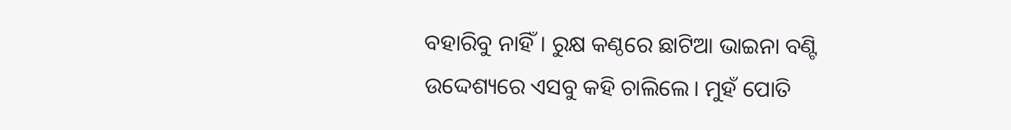ବହାରିବୁ ନାହିଁ। ରୁକ୍ଷ କଣ୍ଠରେ ଛାଟିଆ ଭାଇନା ବଣ୍ଟି ଉଦ୍ଦେଶ୍ୟରେ ଏସବୁ କହି ଚାଲିଲେ। ମୁହଁ ପୋତି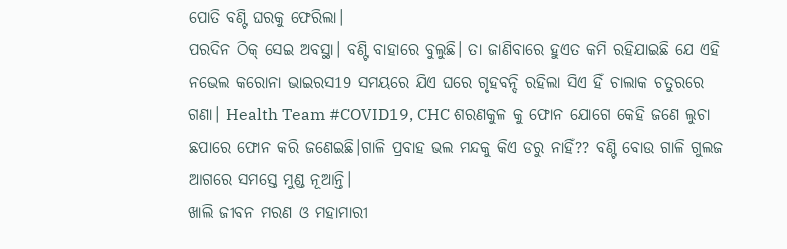ପୋତି ବଣ୍ଟି ଘରକୁ ଫେରିଲା।
ପରଦିନ ଠିକ୍ ସେଇ ଅବସ୍ଥା। ବଣ୍ଟି ବାହାରେ ବୁଲୁଛି। ତା ଜାଣିବାରେ ହୁଏତ କମି ରହିଯାଇଛି ଯେ ଏହି ନଭେଲ କରୋନା ଭାଇରସ19 ସମୟରେ ଯିଏ ଘରେ ଗୃହବନ୍ଦି ରହିଲା ସିଏ ହିଁ ଚାଲାକ ଚତୁରରେ ଗଣା। Health Team #COVID19, CHC ଶରଣକୁଳ କୁ ଫୋନ ଯୋଗେ କେହି ଜଣେ ଲୁଚା ଛପାରେ ଫୋନ କରି ଜଣେଇଛି।ଗାଳି ପ୍ରବାହ ଭଲ ମନ୍ଦକୁ କିଏ ଡରୁ ନାହିଁ?? ବଣ୍ଟି ବୋଉ ଗାଳି ଗୁଲଜ ଆଗରେ ସମସ୍ତେ ମୁଣ୍ଡ ନୂଆନ୍ତି।
ଖାଲି ଜୀବନ ମରଣ ଓ ମହାମାରୀ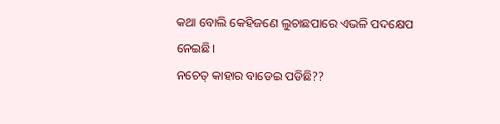କଥା ବୋଲି କେହିଜଣେ ଲୁଚାଛପାରେ ଏଭଳି ପଦକ୍ଷେପ ନେଇଛି।
ନଚେତ୍ କାହାର ବାଡେଇ ପଡିଛି??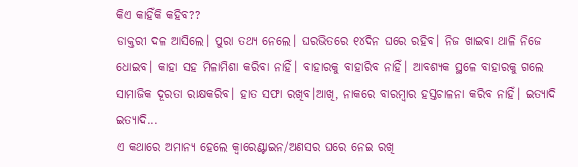କିଏ କାହିଁକି କହିବ??
ଡାକ୍ତରୀ ଦଳ ଆସିଲେ। ପୁରା ତଥ୍ୟ ନେଲେ। ଘରଭିତରେ ୧୪ଦିନ ଘରେ ରହିବ। ନିଜ ଖାଇବା ଥାଳି ନିଜେ ଧୋଇବ। କାହା ସହ ମିଳାମିଶା କରିବା ନାହିଁ। ବାହାରକୁ ବାହାରିବ ନାହିଁ। ଆବଶ୍ୟକ ସ୍ଥଳେ ବାହାରକୁ ଗଲେ ସାମାଜିକ ଦୂରତା ରାକ୍ଷକରିବ। ହାତ ସଫା ରଖିବ।ଆଖି, ନାକରେ ବାରମ୍ବାର ହସ୍ତଚାଳନା କରିବ ନାହିଁ। ଇତ୍ୟାଦି ଇତ୍ୟାଦି...
ଏ କଥାରେ ଅମାନ୍ୟ ହେଲେ କ୍ଵାରେଣ୍ଟାଇନ/ଅଣସର ଘରେ ନେଇ ରଖି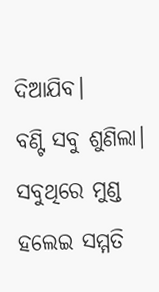ଦିଆଯିବ।
ବଣ୍ଟି ସବୁ ଶୁଣିଲା। ସବୁଥିରେ ମୁଣ୍ଡ ହଲେଇ ସମ୍ମତି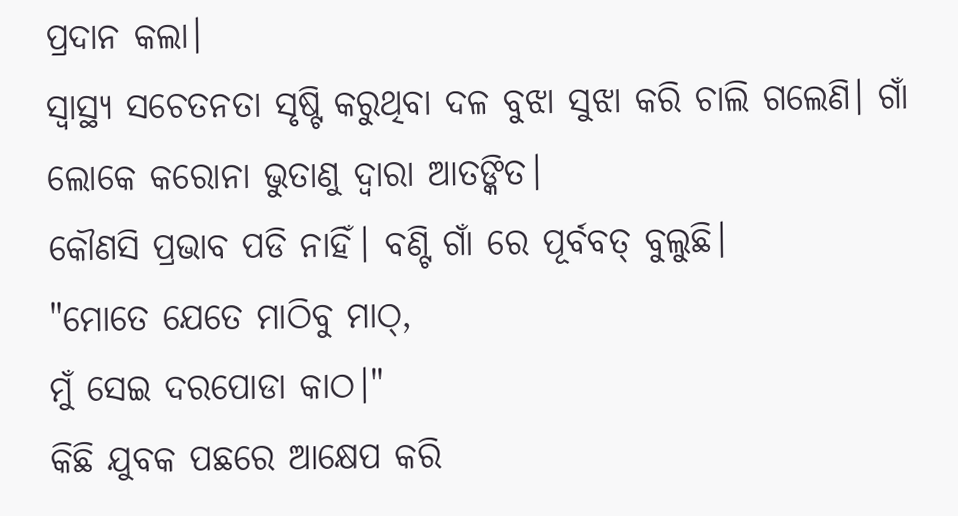ପ୍ରଦାନ କଲା।
ସ୍ୱାସ୍ଥ୍ୟ ସଚେତନତା ସୃଷ୍ଟି କରୁଥିବା ଦଳ ବୁଝା ସୁଝା କରି ଚାଲି ଗଲେଣି। ଗାଁ ଲୋକେ କରୋନା ଭୁତାଣୁ ଦ୍ୱାରା ଆତଙ୍କିତ।
କୌଣସି ପ୍ରଭାବ ପଡି ନାହିଁ। ବଣ୍ଟି ଗାଁ ରେ ପୂର୍ବବତ୍ ବୁଲୁଛି।
"ମୋତେ ଯେତେ ମାଠିବୁ ମାଠ୍,
ମୁଁ ସେଇ ଦରପୋଡା କାଠ।"
କିଛି ଯୁବକ ପଛରେ ଆକ୍ଷେପ କରି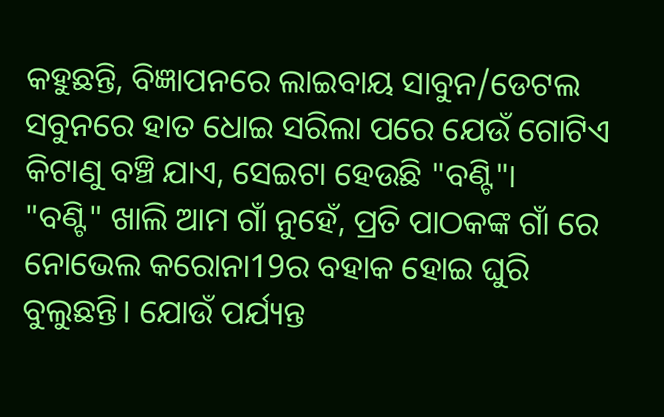କହୁଛନ୍ତି, ବିଜ୍ଞାପନରେ ଲାଇବାୟ ସାବୁନ/ଡେଟଲ ସବୁନରେ ହାତ ଧୋଇ ସରିଲା ପରେ ଯେଉଁ ଗୋଟିଏ କିଟାଣୁ ବଞ୍ଚି ଯାଏ, ସେଇଟା ହେଉଛି "ବଣ୍ଟି"।
"ବଣ୍ଟି" ଖାଲି ଆମ ଗାଁ ନୁହେଁ, ପ୍ରତି ପାଠକଙ୍କ ଗାଁ ରେ ନୋଭେଲ କରୋନା19ର ବହାକ ହୋଇ ଘୁରି ବୁଲୁଛନ୍ତି। ଯୋଉଁ ପର୍ଯ୍ୟନ୍ତ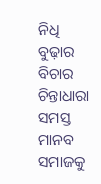ନିଧି ବୁଢ଼ାର ବିଚାର ଚିନ୍ତାଧାରା ସମସ୍ତ ମାନବ ସମାଜକୁ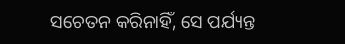ସଚେତନ କରିନାହିଁ, ସେ ପର୍ଯ୍ୟନ୍ତ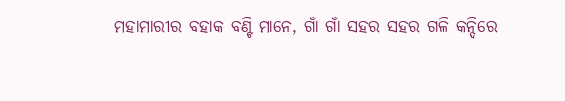ମହାମାରୀର ବହାକ ବଣ୍ଟି ମାନେ, ଗାଁ ଗାଁ ସହର ସହର ଗଳି କନ୍ଦିରେ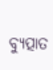ବ୍ୟୁତ୍ପାତ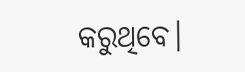କରୁଥିବେ।